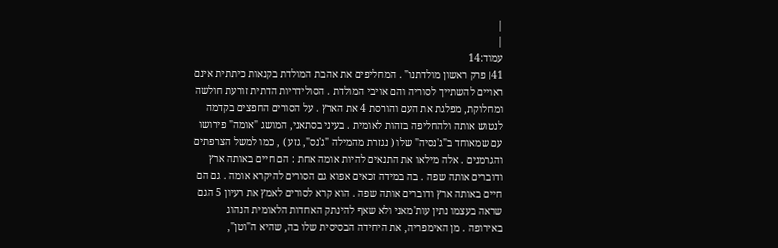|
|
עמוד:14
41׀ פרק ראשון מולדתנו" . המחליפים את אהבת המולדת בקנאות כיתתית אינם ראויים להשתייך לסוריה והם אויבי המולדת . הסולידריות הדתית זורעת חולשה ומחלוקת, מפלגת את העם והורסת 4 את הארץ . על הסורים החפצים בקדמה לנטוש אותה ולהחליפה בזהות לאומית . בעיני בסתאני, המושג "אומה" פירושו עם שמאוחד ב"ג'נסיה" שלו ( נגזרת מהמילה "ג'נס", גזע ) , כמו למשל הצרפתים והגרמנים . אלה מילאו את התנאים להיות אומה אחת : הם חיים באותה ארץ ודוברים אותה שפה . בה במידה זכאים אפוא גם הסורים להיקרא אומה . גם הם חיים באותה ארץ ודוברים אותה שפה . הוא קרא לסורים לאמץ את רעיון 5 הגם שראה בעצמו נתין עות'מאני ולא שאף להינתק האחדות הלאומית הנהוג באירופה . מן האימפריה, את היחידה הבסיסית שלו בה, שהיא ה"וטן",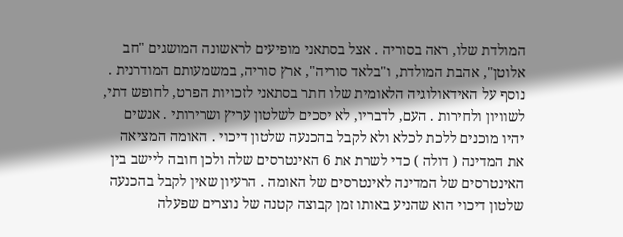המולדת שלו, ראה בסוריה . אצל בסתאני מופיעים לראשונה המושגים "חב אלוטן", אהבת המולדת, ו"בלאד סוריה", ארץ סוריה, במשמעותם המודרנית . נוסף על האידאולוגיה הלאומית שלו חתר בסתאני לזכויות הפרט, לחופש דתי, לשוויון ולחירות . העם, לדבריו, לא יסכים לשלטון עריץ ושרירותי . אנשים יהיו מוכנים ללכת לכלא ולא לקבל בהכנעה שלטון דיכוי . האומה המציאה את המדינה ( דולה ) כדי לשרת את 6 האינטרסים שלה ולכן חובה ליישב בין האינטרסים של המדינה לאינטרסים של האומה . הרעיון שאין לקבל בהכנעה שלטון דיכוי הוא שהניע באותו זמן קבוצה קטנה של נוצרים שפעלה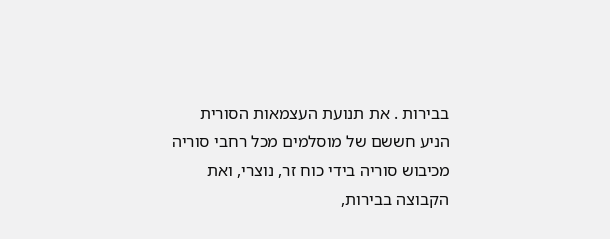בבירות . את תנועת העצמאות הסורית הניע חששם של מוסלמים מכל רחבי סוריה מכיבוש סוריה בידי כוח זר, נוצרי, ואת הקבוצה בבירות,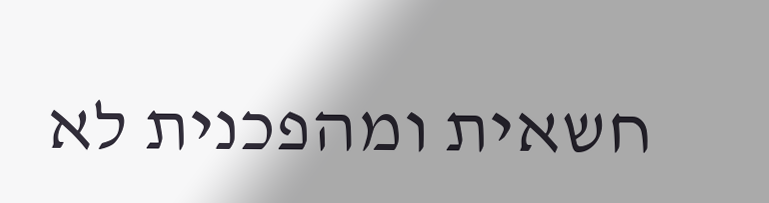חשאית ומהפכנית לא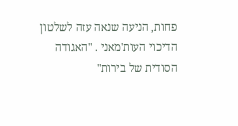פחות, הניעה שנאה עזה לשלטון הדיכוי העות'מאני . "האגודה הסודית של בירות"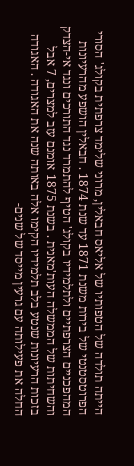הייתה תולדה של הטפותיו של אליאס חבאלין, מרוני שלימד צרפתית בקולג' הסורי הפרוטסטנטי של בירות משנת 1871 עד שנת 1874 . חבאלין הושפע מהרעיונות המהפכניים הצרפתיים ולתלמידיו בקולג' הטיף להתמרד נגד התורכים ונגד אי-הצדק והשחיתות של הממשלה העות'מאנית . בשנת 1875 אומנם עזב למצרים, 7 אבל בזכות הרעיונות שנטע בלב תלמידיו הקימו אלה באותה שנה את האגודה . האגודה החלה את פעילותה עם גרעין מייסד של שנים-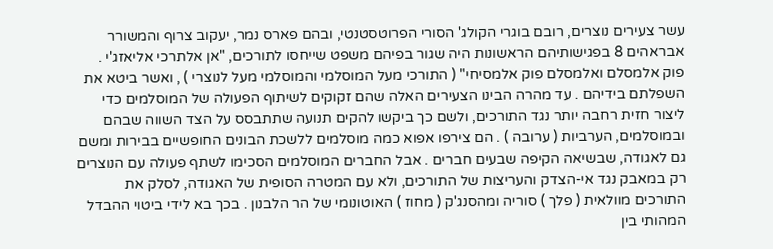עשר צעירים נוצרים, רובם בוגרי הקולג' הסורי הפרוטסטנטי, ובהם פארס נמר, יעקוב צרוף והמשורר אבראהים 8 בפגישותיהם הראשונות היה שגור בפיהם משפט שייחסו לתורכים, "אן אלתרכי אליאזג'י . פוק אלמסלם ואלמסלם פוק אלמסיחי" ( התורכי מעל המוסלמי והמוסלמי מעל לנוצרי ) , ואשר ביטא את השפלתם בידיהם . עד מהרה הבינו הצעירים האלה שהם זקוקים לשיתוף הפעולה של המוסלמים כדי ליצור חזית רחבה יותר נגד התורכים, ולשם כך ביקשו להקים תנועה שתתבסס על הצד השווה שבהם ובמוסלמים, הערביות ( ערובה ) . הם צירפו אפוא כמה מוסלמים ללשכת הבונים החופשיים בבירות ומשם גם לאגודה, שבשיאה הקיפה שבעים חברים . אבל החברים המוסלמים הסכימו לשתף פעולה עם הנוצרים רק במאבק נגד אי-הצדק והעריצות של התורכים, ולא עם המטרה הסופית של האגודה, לסלק את התורכים מוולאית ( פלך ) סוריה ומהסנג'ק ( מחוז ) האוטונומי של הר הלבנון . בכך בא לידי ביטוי ההבדל המהותי בין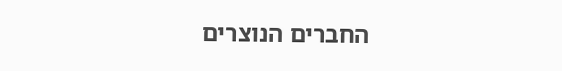החברים הנוצרים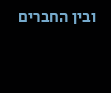ובין החברים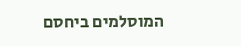המוסלמים ביחסם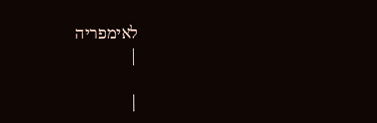לאימפריה
|

|